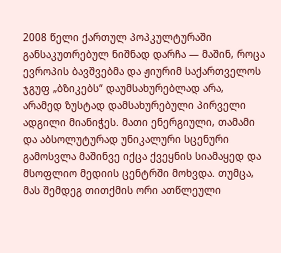2008 წელი ქართულ პოპკულტურაში განსაკუთრებულ ნიშნად დარჩა — მაშინ, როცა ევროპის ბავშვებმა და ჟიურიმ საქართველოს ჯგუფ „ბზიკებს“ დაუმსახურებლად არა, არამედ ზუსტად დამსახურებული პირველი ადგილი მიანიჭეს. მათი ენერგიული, თამამი და აბსოლუტურად უნიკალური სცენური გამოსვლა მაშინვე იქცა ქვეყნის სიამაყედ და მსოფლიო მედიის ცენტრში მოხვდა. თუმცა, მას შემდეგ თითქმის ორი ათწლეული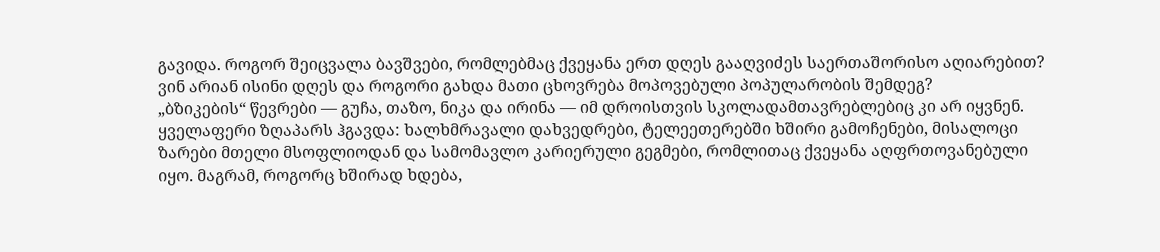გავიდა. როგორ შეიცვალა ბავშვები, რომლებმაც ქვეყანა ერთ დღეს გააღვიძეს საერთაშორისო აღიარებით? ვინ არიან ისინი დღეს და როგორი გახდა მათი ცხოვრება მოპოვებული პოპულარობის შემდეგ?
„ბზიკების“ წევრები — გუჩა, თაზო, ნიკა და ირინა — იმ დროისთვის სკოლადამთავრებლებიც კი არ იყვნენ. ყველაფერი ზღაპარს ჰგავდა: ხალხმრავალი დახვედრები, ტელეეთერებში ხშირი გამოჩენები, მისალოცი ზარები მთელი მსოფლიოდან და სამომავლო კარიერული გეგმები, რომლითაც ქვეყანა აღფრთოვანებული იყო. მაგრამ, როგორც ხშირად ხდება,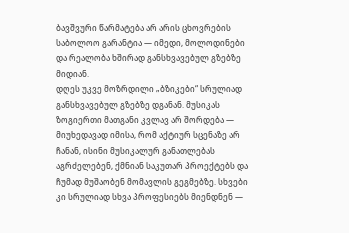ბავშვური წარმატება არ არის ცხოვრების საბოლოო გარანტია — იმედი, მოლოდინები და რეალობა ხშირად განსხვავებულ გზებზე მიდიან.
დღეს უკვე მოზრდილი „ბზიკები“ სრულიად განსხვავებულ გზებზე დგანან. მუსიკას ზოგიერთი მათგანი კვლავ არ შორდება — მიუხედავად იმისა, რომ აქტიურ სცენაზე არ ჩანან, ისინი მუსიკალურ განათლებას აგრძელებენ, ქმნიან საკუთარ პროექტებს და ჩუმად მუშაობენ მომავლის გეგმებზე. სხვები კი სრულიად სხვა პროფესიებს მიენდნენ —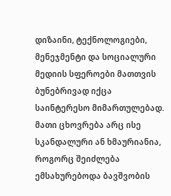დიზაინი, ტექნოლოგიები, მენეჯმენტი და სოციალური მედიის სფეროები მათთვის ბუნებრივად იქცა საინტერესო მიმართულებად.
მათი ცხოვრება არც ისე სკანდალური ან ხმაურიანია, როგორც შეიძლება ემსახურებოდა ბავშვობის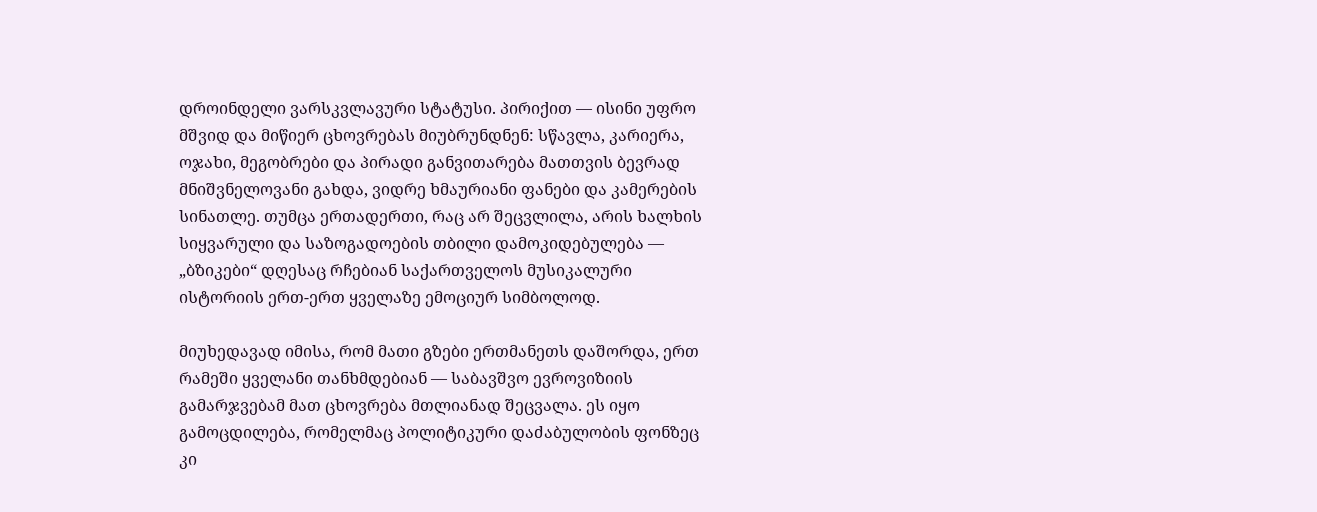დროინდელი ვარსკვლავური სტატუსი. პირიქით — ისინი უფრო მშვიდ და მიწიერ ცხოვრებას მიუბრუნდნენ: სწავლა, კარიერა, ოჯახი, მეგობრები და პირადი განვითარება მათთვის ბევრად მნიშვნელოვანი გახდა, ვიდრე ხმაურიანი ფანები და კამერების სინათლე. თუმცა ერთადერთი, რაც არ შეცვლილა, არის ხალხის სიყვარული და საზოგადოების თბილი დამოკიდებულება — „ბზიკები“ დღესაც რჩებიან საქართველოს მუსიკალური ისტორიის ერთ-ერთ ყველაზე ემოციურ სიმბოლოდ.

მიუხედავად იმისა, რომ მათი გზები ერთმანეთს დაშორდა, ერთ რამეში ყველანი თანხმდებიან — საბავშვო ევროვიზიის გამარჯვებამ მათ ცხოვრება მთლიანად შეცვალა. ეს იყო გამოცდილება, რომელმაც პოლიტიკური დაძაბულობის ფონზეც კი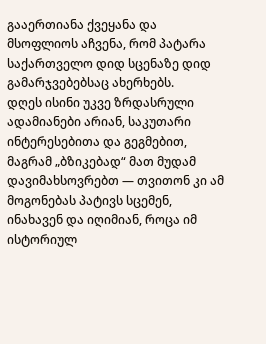გააერთიანა ქვეყანა და მსოფლიოს აჩვენა, რომ პატარა საქართველო დიდ სცენაზე დიდ გამარჯვებებსაც ახერხებს.
დღეს ისინი უკვე ზრდასრული ადამიანები არიან, საკუთარი ინტერესებითა და გეგმებით, მაგრამ „ბზიკებად“ მათ მუდამ დავიმახსოვრებთ — თვითონ კი ამ მოგონებას პატივს სცემენ, ინახავენ და იღიმიან, როცა იმ ისტორიულ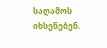საღამოს იხსენებენ.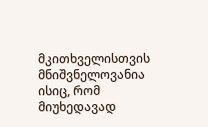მკითხველისთვის მნიშვნელოვანია ისიც, რომ მიუხედავად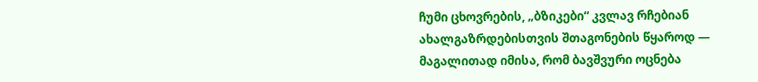ჩუმი ცხოვრების, „ბზიკები“ კვლავ რჩებიან ახალგაზრდებისთვის შთაგონების წყაროდ — მაგალითად იმისა, რომ ბავშვური ოცნება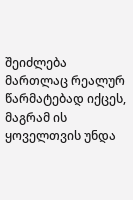შეიძლება მართლაც რეალურ წარმატებად იქცეს, მაგრამ ის ყოველთვის უნდა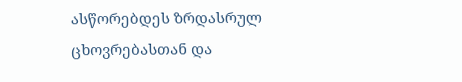ასწორებდეს ზრდასრულ ცხოვრებასთან და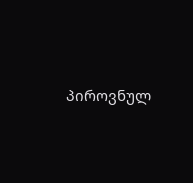პიროვნულ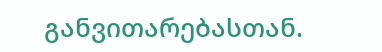განვითარებასთან.